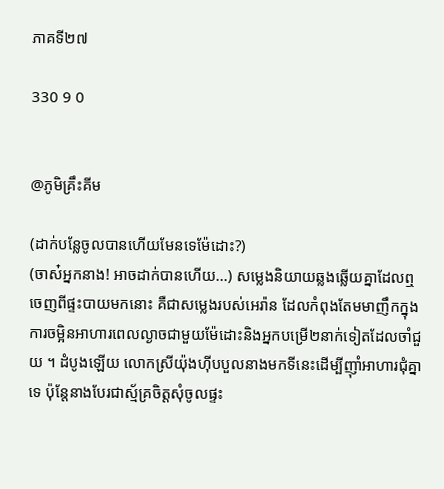ភាគទី២៧

330 9 0


@ភូមិគ្រឹះគីម

(ដាក់បន្លែចូលបានហើយមែនទេម៉ែដោះ?)
(ចាស៎អ្នកនាង! អាចដាក់បានហើយ...) សម្លេងនិយាយឆ្លងឆ្លើយគ្នាដែលឮចេញពីផ្ទះបាយមកនោះ គឺជាសម្លេងរបស់អេរ៉ាន ដែលកំពុងតែមមាញឹកក្នុងការចម្អិនអាហារពេលល្ងាចជាមួយម៉ែដោះនិងអ្នកបម្រើ២នាក់ទៀតដែលចាំជួយ ។ ដំបូងឡើយ លោកស្រីយ៉ុងហ៊ីបបួលនាងមកទីនេះដើម្បីញ៉ាំអាហារជុំគ្នាទេ ប៉ុន្តែនាងបែរជាស្ម័គ្រចិត្តសុំចូលផ្ទះ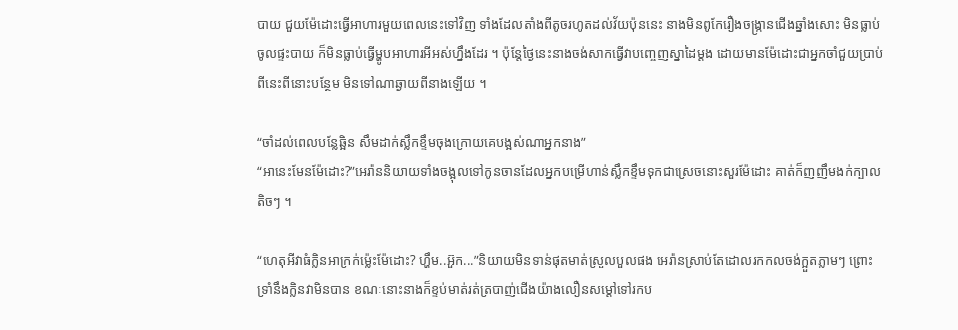បាយ ជួយម៉ែដោះធ្វើអាហារមួយពេលនេះទៅវិញ ទាំងដែលតាំងពីតូចរហូតដល់វ័យប៉ុននេះ នាងមិនពូកែរឿងចង្ក្រានជើងឆ្នាំងសោះ មិនធ្លាប់ចូលផ្ទះបាយ ក៏មិនធ្លាប់ធ្វើម្ហូបអាហារអីអស់ហ្នឹងដែរ ។ ប៉ុន្តែថ្ងៃនេះនាងចង់សាកធ្វើវាបញ្ចេញស្នាដៃម្ដង ដោយមានម៉ែដោះជាអ្នកចាំជួយប្រាប់ពីនេះពីនោះបន្ថែម មិនទៅណាឆ្ងាយពីនាងឡើយ ។

“ចាំដល់ពេលបន្លែឆ្អិន សឹមដាក់ស្លឹកខ្ទឹមចុងក្រោយគេបង្អស់ណាអ្នកនាង”
“អានេះមែនម៉ែដោះ?”អេរ៉ាននិយាយទាំងចង្អុលទៅកូនចានដែលអ្នកបម្រើហាន់ស្លឹកខ្ទឹមទុកជាស្រេចនោះសួរម៉ែដោះ គាត់ក៏ញញឹមងក់ក្បាលតិចៗ ។

“ហេតុអីវាធំក្លិនអាក្រក់ម្ល៉េះម៉ែដោះ? ហ្ហឹម..អ៊ួក...”និយាយមិនទាន់ផុតមាត់ស្រួលបួលផង អេរ៉ានស្រាប់តែដោលរកកលចង់ក្អួតភ្លាមៗ ព្រោះទ្រាំនឹងក្លិនវាមិនបាន ខណៈនោះនាងក៏ខ្ទប់មាត់រត់ត្របាញ់ជើងយ៉ាងលឿនសម្ដៅទៅរកប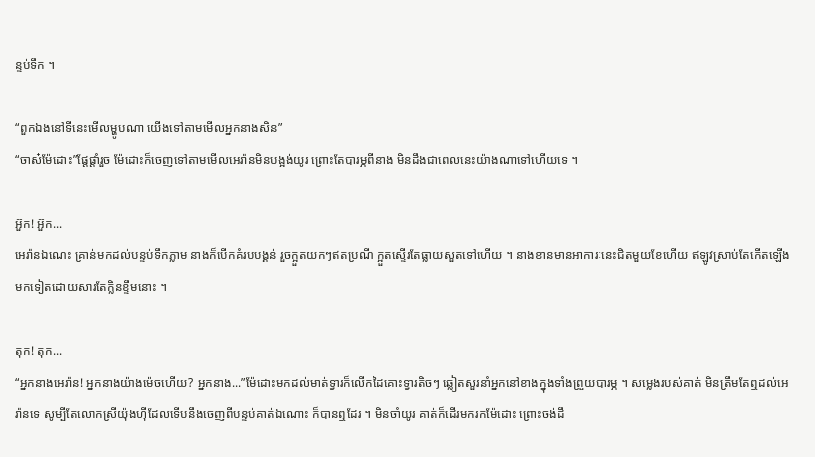ន្ទប់ទឹក ។

“ពួកឯងនៅទីនេះមើលម្ហូបណា យើងទៅតាមមើលអ្នកនាងសិន”
“ចាស៎ម៉ែដោះ”ផ្តែផ្ដាំរួច ម៉ែដោះក៏ចេញទៅតាមមើលអេរ៉ានមិនបង្អង់យូរ ព្រោះតែបារម្ភពីនាង មិនដឹងជាពេលនេះយ៉ាងណាទៅហើយទេ ។

អ៊ួក! អ៊ួក...
អេរ៉ានឯណេះ គ្រាន់មកដល់បន្ទប់ទឹកភ្លាម នាងក៏បើកគំរបបង្គន់ រួចក្អួតយកៗឥតប្រណី ក្អួតស្ទើរតែធ្លាយសួតទៅហើយ ។ នាងខានមានអាការៈនេះជិតមួយខែហើយ ឥឡូវស្រាប់តែកើតឡើងមកទៀតដោយសារតែក្លិនខ្ទឹមនោះ ។

តុក! តុក...
“អ្នកនាងអេរ៉ាន! អ្នកនាងយ៉ាងម៉េចហើយ? អ្នកនាង...”ម៉ែដោះមកដល់មាត់ទ្វារក៏លើកដៃគោះទ្វារតិចៗ ឆ្លៀតសួរនាំអ្នកនៅខាងក្នុងទាំងព្រួយបារម្ភ ។ សម្លេងរបស់គាត់ មិនត្រឹមតែឮដល់អេរ៉ានទេ សូម្បីតែលោកស្រីយ៉ុងហ៊ីដែលទើបនឹងចេញពីបន្ទប់គាត់ឯណោះ ក៏បានឮដែរ ។ មិនចាំយូរ គាត់ក៏ដើរមករកម៉ែដោះ ព្រោះចង់ដឹ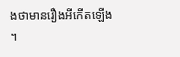ងថាមានរឿងអីកើតឡើង ។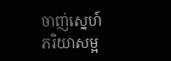ចាញ់ស្នេហ៍ភរិយាសម្អ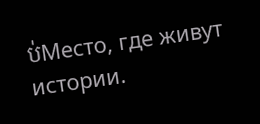ប់Место, где живут истории.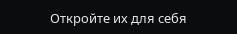Откройте их для себя